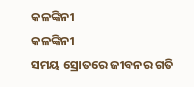କଳଙ୍କିନୀ
କଳଙ୍କିନୀ
ସମୟ ସ୍ରୋତରେ ଜୀବନର ଗତି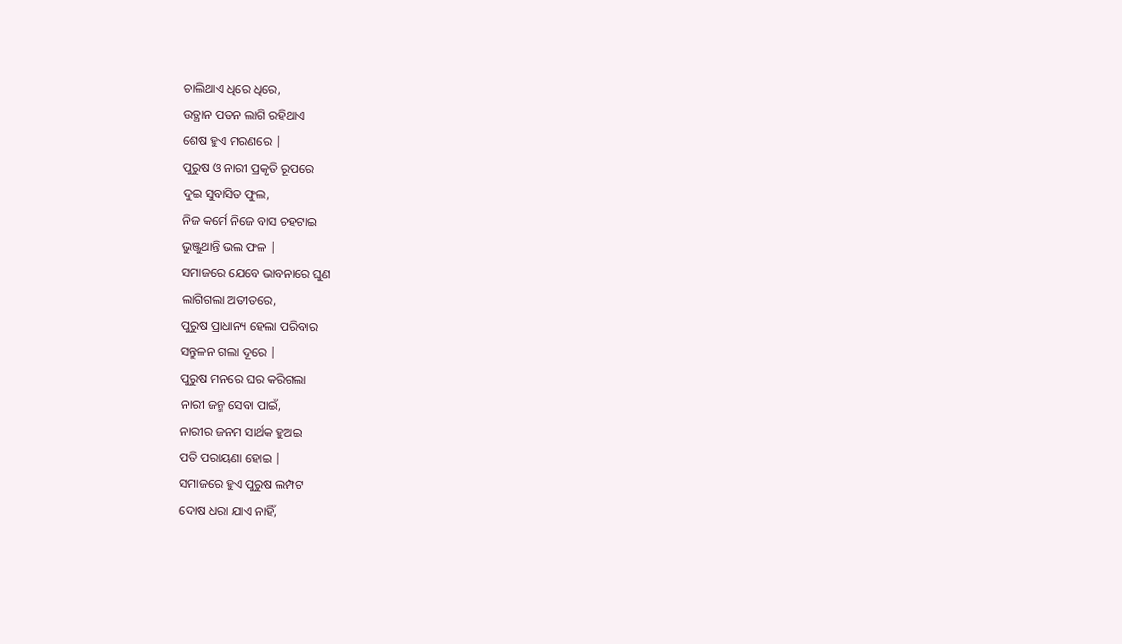ଚାଲିଥାଏ ଧିରେ ଧିରେ,
ଉତ୍ଥାନ ପତନ ଲାଗି ରହିଥାଏ
ଶେଷ ହୁଏ ମରଣରେ |
ପୁରୁଷ ଓ ନାରୀ ପ୍ରକୃତି ରୂପରେ
ଦୁଇ ସୁବାସିତ ଫୁଲ,
ନିଜ କର୍ମେ ନିଜେ ବାସ ଚହଟାଇ
ଭୁଞ୍ଜୁଥାନ୍ତି ଭଲ ଫଳ |
ସମାଜରେ ଯେବେ ଭାବନାରେ ଘୁଣ
ଲାଗିଗଲା ଅତୀତରେ,
ପୁରୁଷ ପ୍ରାଧାନ୍ୟ ହେଲା ପରିବାର
ସନ୍ତୁଳନ ଗଲା ଦୂରେ |
ପୁରୁଷ ମନରେ ଘର କରିଗଲା
ନାରୀ ଜନ୍ମ ସେବା ପାଇଁ,
ନାରୀର ଜନମ ସାର୍ଥକ ହୁଅଇ
ପତି ପରାୟଣା ହୋଇ |
ସମାଜରେ ହୁଏ ପୁରୁଷ ଲମ୍ପଟ
ଦୋଷ ଧରା ଯାଏ ନାହିଁ,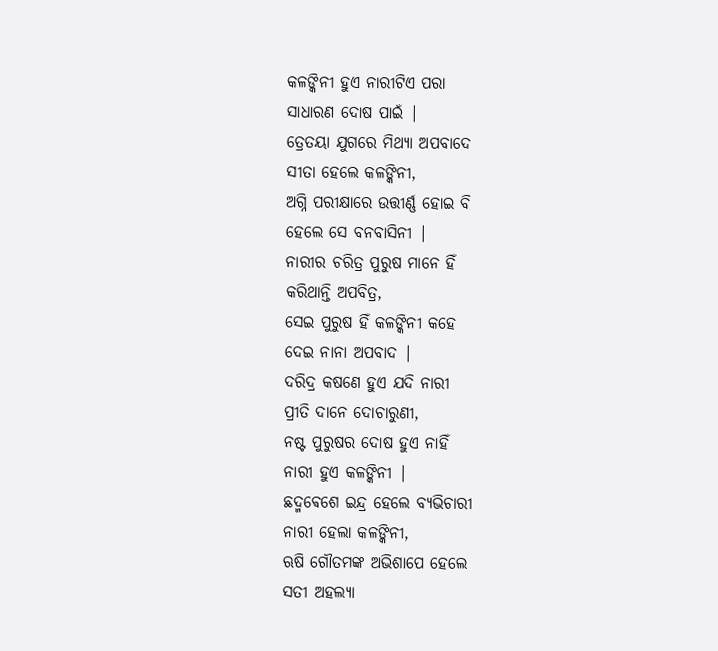କଳଙ୍କିନୀ ହୁଏ ନାରୀଟିଏ ପରା
ସାଧାରଣ ଦୋଷ ପାଇଁ |
ତ୍ରେତୟା ଯୁଗରେ ମିଥ୍ୟା ଅପବାଦେ
ସୀତା ହେଲେ କଳଙ୍କିନୀ,
ଅଗ୍ନି ପରୀକ୍ଷାରେ ଉତ୍ତୀର୍ଣ୍ଣ ହୋଇ ବି
ହେଲେ ସେ ବନବାସିନୀ |
ନାରୀର ଚରିତ୍ର ପୁରୁଷ ମାନେ ହିଁ
କରିଥାନ୍ତି ଅପବିତ୍ର,
ସେଇ ପୁରୁଷ ହିଁ କଳଙ୍କିନୀ କହେ
ଦେଇ ନାନା ଅପବାଦ |
ଦରିଦ୍ର କଷଣେ ହୁଏ ଯଦି ନାରୀ
ପ୍ରୀତି ଦାନେ ଦୋଚାରୁଣୀ,
ନଷ୍ଟ ପୁରୁଷର ଦୋଷ ହୁଏ ନାହିଁ
ନାରୀ ହୁଏ କଳଙ୍କିନୀ |
ଛଦ୍ମଵେଶେ ଇନ୍ଦ୍ର ହେଲେ ବ୍ୟଭିଚାରୀ
ନାରୀ ହେଲା କଳଙ୍କିନୀ,
ଋଷି ଗୌତମଙ୍କ ଅଭିଶାପେ ହେଲେ
ସତୀ ଅହଲ୍ୟା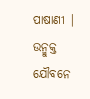ପାଷାଣୀ |
ଉନ୍ମୁକ୍ତ ଯୌବନେ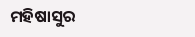ମହିଷାସୁର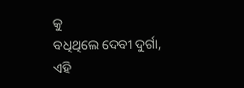କୁ
ବଧିଥିଲେ ଦେବୀ ଦୁର୍ଗା,
ଏହି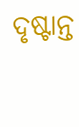ଦୃଷ୍ଟାନ୍ତ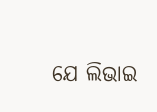ଯେ ଲିଭାଇ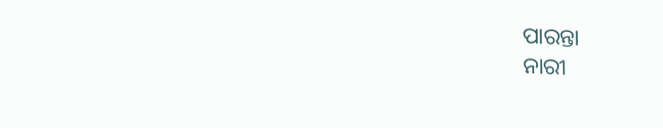ପାରନ୍ତା
ନାରୀ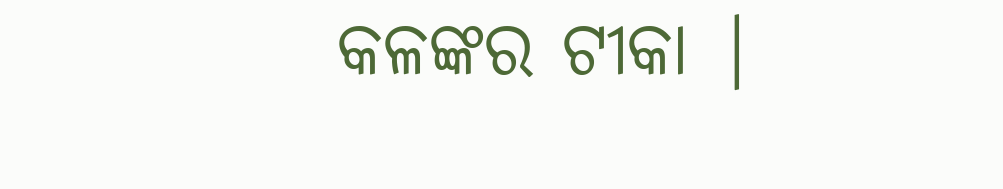କଳଙ୍କର ଟୀକା |